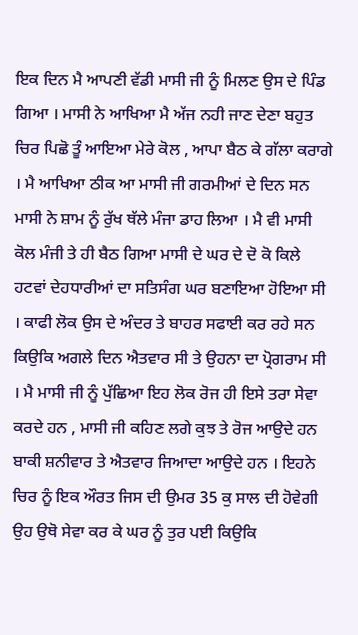ਇਕ ਦਿਨ ਮੈ ਆਪਣੀ ਵੱਡੀ ਮਾਸੀ ਜੀ ਨੂੰ ਮਿਲਣ ਉਸ ਦੇ ਪਿੰਡ ਗਿਆ । ਮਾਸੀ ਨੇ ਆਖਿਆ ਮੈ ਅੱਜ ਨਹੀ ਜਾਣ ਦੇਣਾ ਬਹੁਤ ਚਿਰ ਪਿਛੋ ਤੂੰ ਆਇਆ ਮੇਰੇ ਕੋਲ , ਆਪਾ ਬੈਠ ਕੇ ਗੱਲਾ ਕਰਾਗੇ । ਮੈ ਆਖਿਆ ਠੀਕ ਆ ਮਾਸੀ ਜੀ ਗਰਮੀਆਂ ਦੇ ਦਿਨ ਸਨ ਮਾਸੀ ਨੇ ਸ਼ਾਮ ਨੂੰ ਰੁੱਖ ਥੱਲੇ ਮੰਜਾ ਡਾਹ ਲਿਆ । ਮੈ ਵੀ ਮਾਸੀ ਕੋਲ ਮੰਜੀ ਤੇ ਹੀ ਬੈਠ ਗਿਆ ਮਾਸੀ ਦੇ ਘਰ ਦੇ ਦੋ ਕੋ ਕਿਲੇ ਹਟਵਾਂ ਦੇਹਧਾਰੀਆਂ ਦਾ ਸਤਿਸੰਗ ਘਰ ਬਣਾਇਆ ਹੋਇਆ ਸੀ । ਕਾਫੀ ਲੋਕ ਉਸ ਦੇ ਅੰਦਰ ਤੇ ਬਾਹਰ ਸਫਾਈ ਕਰ ਰਹੇ ਸਨ ਕਿਉਕਿ ਅਗਲੇ ਦਿਨ ਐਤਵਾਰ ਸੀ ਤੇ ਉਹਨਾ ਦਾ ਪ੍ਰੋਗਰਾਮ ਸੀ । ਮੈ ਮਾਸੀ ਜੀ ਨੂੰ ਪੁੱਛਿਆ ਇਹ ਲੋਕ ਰੋਜ ਹੀ ਇਸੇ ਤਰਾ ਸੇਵਾ ਕਰਦੇ ਹਨ , ਮਾਸੀ ਜੀ ਕਹਿਣ ਲਗੇ ਕੁਝ ਤੇ ਰੋਜ ਆਉਦੇ ਹਨ ਬਾਕੀ ਸ਼ਨੀਵਾਰ ਤੇ ਐਤਵਾਰ ਜਿਆਦਾ ਆਉਦੇ ਹਨ । ਇਹਨੇ ਚਿਰ ਨੂੰ ਇਕ ਔਰਤ ਜਿਸ ਦੀ ਉਮਰ 35 ਕੁ ਸਾਲ ਦੀ ਹੋਵੇਗੀ ਉਹ ਉਥੋ ਸੇਵਾ ਕਰ ਕੇ ਘਰ ਨੂੰ ਤੁਰ ਪਈ ਕਿਉਕਿ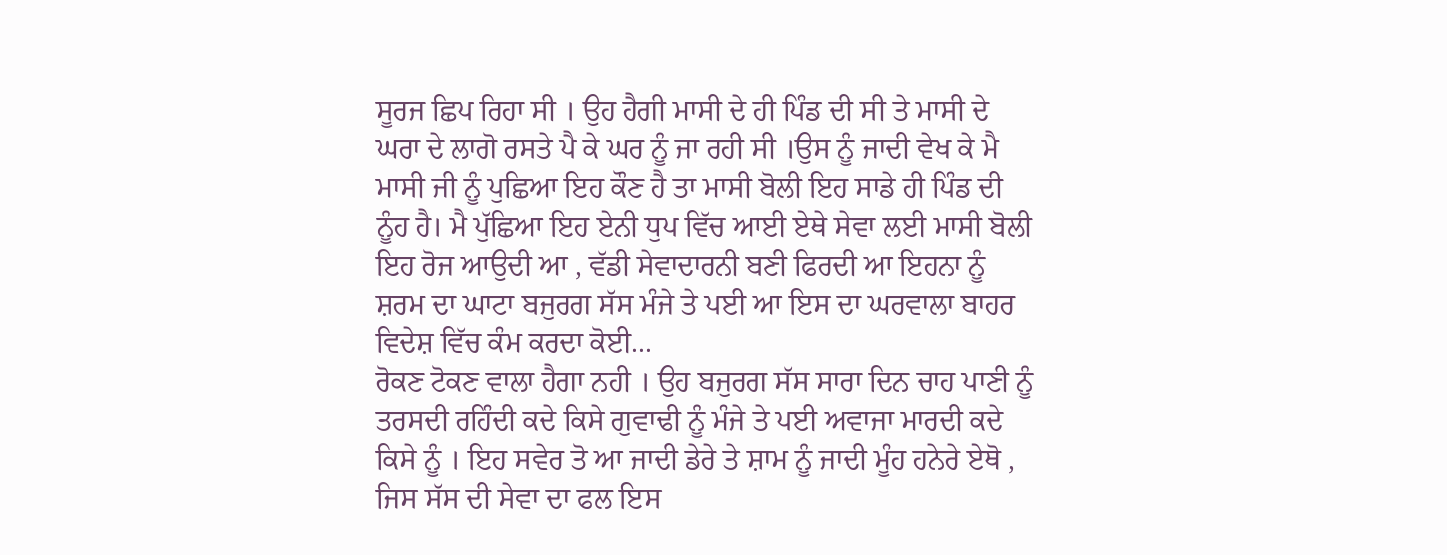ਸੂਰਜ ਛਿਪ ਰਿਹਾ ਸੀ । ਉਹ ਹੈਗੀ ਮਾਸੀ ਦੇ ਹੀ ਪਿੰਡ ਦੀ ਸੀ ਤੇ ਮਾਸੀ ਦੇ ਘਰਾ ਦੇ ਲਾਗੋ ਰਸਤੇ ਪੈ ਕੇ ਘਰ ਨੂੰ ਜਾ ਰਹੀ ਸੀ ।ਉਸ ਨੂੰ ਜਾਦੀ ਵੇਖ ਕੇ ਮੈ ਮਾਸੀ ਜੀ ਨੂੰ ਪੁਛਿਆ ਇਹ ਕੌਣ ਹੈ ਤਾ ਮਾਸੀ ਬੋਲੀ ਇਹ ਸਾਡੇ ਹੀ ਪਿੰਡ ਦੀ ਨੂੰਹ ਹੈ। ਮੈ ਪੁੱਛਿਆ ਇਹ ਏਨੀ ਧੁਪ ਵਿੱਚ ਆਈ ਏਥੇ ਸੇਵਾ ਲਈ ਮਾਸੀ ਬੋਲੀ ਇਹ ਰੋਜ ਆਉਦੀ ਆ , ਵੱਡੀ ਸੇਵਾਦਾਰਨੀ ਬਣੀ ਫਿਰਦੀ ਆ ਇਹਨਾ ਨੂੰ ਸ਼ਰਮ ਦਾ ਘਾਟਾ ਬਜੁਰਗ ਸੱਸ ਮੰਜੇ ਤੇ ਪਈ ਆ ਇਸ ਦਾ ਘਰਵਾਲਾ ਬਾਹਰ ਵਿਦੇਸ਼ ਵਿੱਚ ਕੰਮ ਕਰਦਾ ਕੋਈ...
ਰੋਕਣ ਟੋਕਣ ਵਾਲਾ ਹੈਗਾ ਨਹੀ । ਉਹ ਬਜੁਰਗ ਸੱਸ ਸਾਰਾ ਦਿਨ ਚਾਹ ਪਾਣੀ ਨੂੰ ਤਰਸਦੀ ਰਹਿੰਦੀ ਕਦੇ ਕਿਸੇ ਗੁਵਾਢੀ ਨੂੰ ਮੰਜੇ ਤੇ ਪਈ ਅਵਾਜਾ ਮਾਰਦੀ ਕਦੇ ਕਿਸੇ ਨੂੰ । ਇਹ ਸਵੇਰ ਤੋ ਆ ਜਾਦੀ ਡੇਰੇ ਤੇ ਸ਼ਾਮ ਨੂੰ ਜਾਦੀ ਮੂੰਹ ਹਨੇਰੇ ਏਥੋ , ਜਿਸ ਸੱਸ ਦੀ ਸੇਵਾ ਦਾ ਫਲ ਇਸ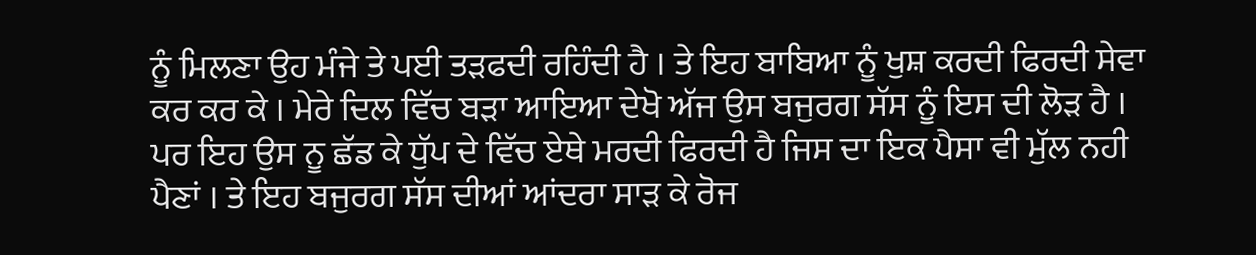ਨੂੰ ਮਿਲਣਾ ਉਹ ਮੰਜੇ ਤੇ ਪਈ ਤੜਫਦੀ ਰਹਿੰਦੀ ਹੈ । ਤੇ ਇਹ ਬਾਬਿਆ ਨੂੰ ਖੁਸ਼ ਕਰਦੀ ਫਿਰਦੀ ਸੇਵਾ ਕਰ ਕਰ ਕੇ । ਮੇਰੇ ਦਿਲ ਵਿੱਚ ਬੜਾ ਆਇਆ ਦੇਖੋ ਅੱਜ ਉਸ ਬਜੁਰਗ ਸੱਸ ਨੂੰ ਇਸ ਦੀ ਲੋੜ ਹੈ । ਪਰ ਇਹ ਉਸ ਨੂ ਛੱਡ ਕੇ ਧੁੱਪ ਦੇ ਵਿੱਚ ਏਥੇ ਮਰਦੀ ਫਿਰਦੀ ਹੈ ਜਿਸ ਦਾ ਇਕ ਪੈਸਾ ਵੀ ਮੁੱਲ ਨਹੀ ਪੈਣਾਂ । ਤੇ ਇਹ ਬਜੁਰਗ ਸੱਸ ਦੀਆਂ ਆਂਦਰਾ ਸਾੜ ਕੇ ਰੋਜ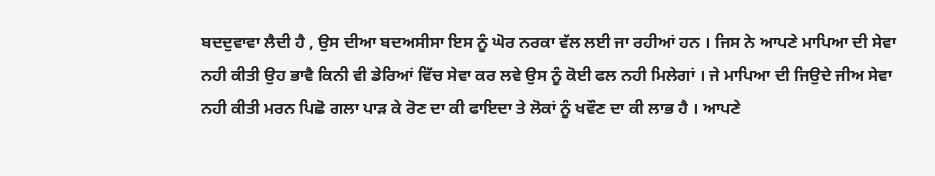ਬਦਦੁਵਾਵਾ ਲੈਦੀ ਹੈ , ਉਸ ਦੀਆ ਬਦਅਸੀਸਾ ਇਸ ਨੂੰ ਘੋਰ ਨਰਕਾ ਵੱਲ ਲਈ ਜਾ ਰਹੀਆਂ ਹਨ । ਜਿਸ ਨੇ ਆਪਣੇ ਮਾਪਿਆ ਦੀ ਸੇਵਾ ਨਹੀ ਕੀਤੀ ਉਹ ਭਾਵੈ ਕਿਨੀ ਵੀ ਡੇਰਿਆਂ ਵਿੱਚ ਸੇਵਾ ਕਰ ਲਵੇ ਉਸ ਨੂੰ ਕੋਈ ਫਲ ਨਹੀ ਮਿਲੇਗਾਂ । ਜੇ ਮਾਪਿਆ ਦੀ ਜਿਉਦੇ ਜੀਅ ਸੇਵਾ ਨਹੀ ਕੀਤੀ ਮਰਨ ਪਿਛੋ ਗਲਾ ਪਾੜ ਕੇ ਰੋਣ ਦਾ ਕੀ ਫਾਇਦਾ ਤੇ ਲੋਕਾਂ ਨੂੰ ਖਵੌਣ ਦਾ ਕੀ ਲਾਭ ਹੈ । ਆਪਣੇ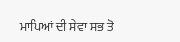ਮਾਪਿਆਂ ਦੀ ਸੇਵਾ ਸਭ ਤੋ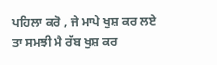ਪਹਿਲਾ ਕਰੋ , ਜੇ ਮਾਪੇ ਖੁਸ਼ ਕਰ ਲਏ ਤਾ ਸਮਝੀ ਮੈ ਰੱਬ ਖੁਸ਼ ਕਰ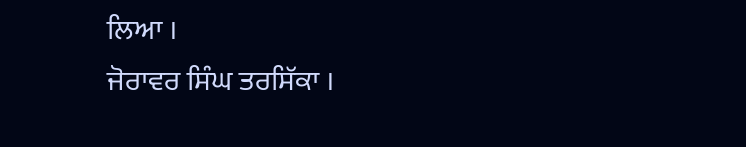ਲਿਆ ।
ਜੋਰਾਵਰ ਸਿੰਘ ਤਰਸਿੱਕਾ ।